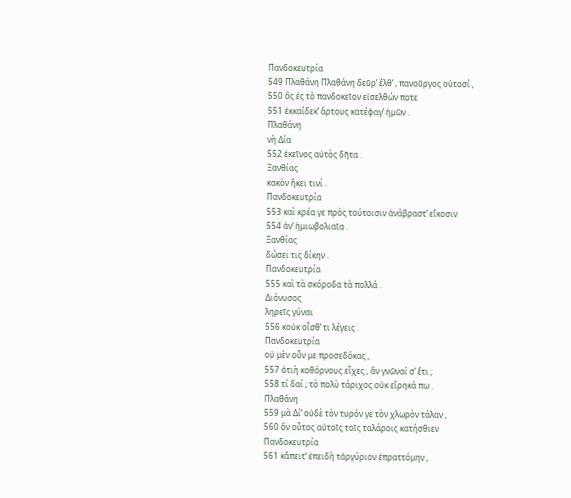Πανδοκευτρία
549 Πλαθάνη Πλαθάνη δεῦρ’ ἔλθ’ , πανοῦργος οὑτοσί ,
550 ὃς ἐς τὸ πανδοκεῖον εἰσελθών ποτε
551 ἑκκαίδεκ’ ἄρτους κατέφαγ’ ἡμῶν .
Πλαθάνη
νὴ Δία
552 ἐκεῖνος αὐτὸς δῆτα .
Ξανθίας
κακὸν ἥκει τινί .
Πανδοκευτρία
553 καὶ κρέα γε πρὸς τούτοισιν ἀνάβραστ’ εἴκοσιν
554 ἀν’ ἡμιωβολιαῖα .
Ξανθίας
δώσει τις δίκην .
Πανδοκευτρία
555 καὶ τὰ σκόροδα τὰ πολλά .
Διόνυσος
ληρεῖς γύναι
556 κοὐκ οἶσθ’ τι λέγεις .
Πανδοκευτρία
οὐ μὲν οὖν με προσεδόκας ,
557 ὁτιὴ κοθόρνους εἶχες , ἂν γνῶναί σ’ ἔτι ;
558 τί δαί ; τὸ πολὺ τάριχος οὐκ εἴρηκά πω .
Πλαθάνη
559 μὰ Δί’ οὐδὲ τὸν τυρόν γε τὸν χλωρὸν τάλαν ,
560 ὃν οὗτος αὐτοῖς τοῖς ταλάροις κατήσθιεν
Πανδοκευτρία
561 κἄπειτ’ ἐπειδὴ τἀργύριον ἐπραττόμην ,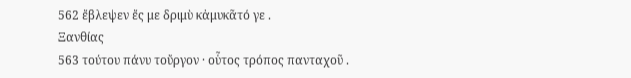562 ἔβλεψεν ἔς με δριμὺ κἀμυκᾶτό γε .
Ξανθίας
563 τούτου πάνυ τοὔργον · οὗτος τρόπος πανταχοῦ .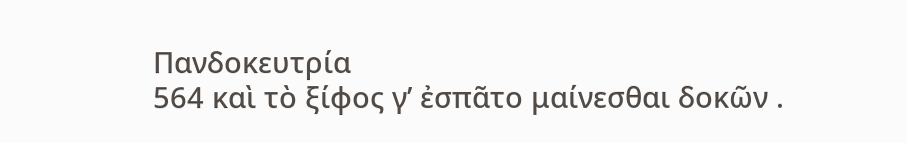Πανδοκευτρία
564 καὶ τὸ ξίφος γ’ ἐσπᾶτο μαίνεσθαι δοκῶν .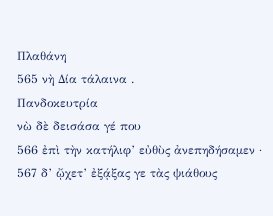Πλαθάνη
565 νὴ Δία τάλαινα .
Πανδοκευτρία
νὼ δὲ δεισάσα γέ που
566 ἐπὶ τὴν κατήλιφ’ εὐθὺς ἀνεπηδήσαμεν ·
567 δ’ ᾤχετ’ ἐξᾴξας γε τὰς ψιάθους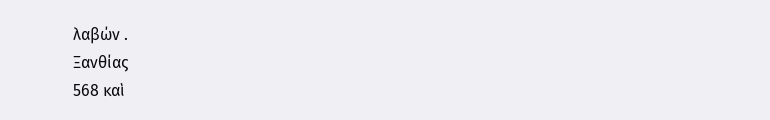λαβών .
Ξανθίας
568 καὶ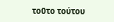τοῦτο τούτου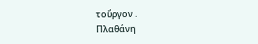τοὔργον .
Πλαθάνη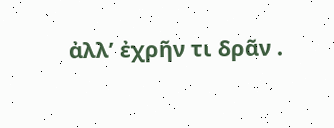ἀλλ’ ἐχρῆν τι δρᾶν .